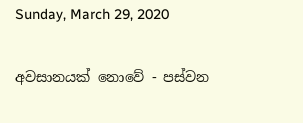Sunday, March 29, 2020

අවසානයක් නොවේ - පස්වන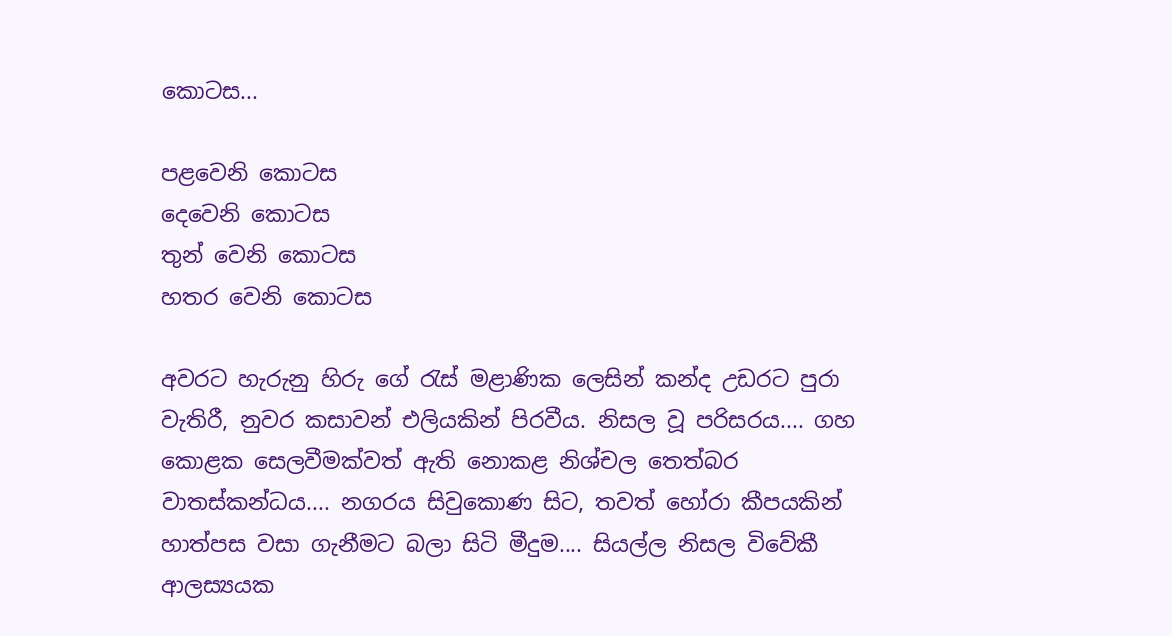කොටස...

පළවෙනි කොටස
දෙවෙනි කොටස
තුන් වෙනි කොටස
හතර වෙනි කොටස

අවරට හැරුනු හිරු ගේ රැස් මළාණික ලෙසින් කන්ද උඩරට පුරා වැතිරී, නුවර කසාවන් එලියකින් පිරවීය. නිසල වූ පරිසරය.... ගහ කොළක සෙලවීමක්වත් ඇති නොකළ නිශ්චල තෙත්බර වාතස්කන්ධය.... නගරය සිවුකොණ සිට, තවත් හෝරා කීපයකින් හාත්පස වසා ගැනීමට බලා සිටි මීදුම.... සියල්ල නිසල විවේකී ආලස්‍යයක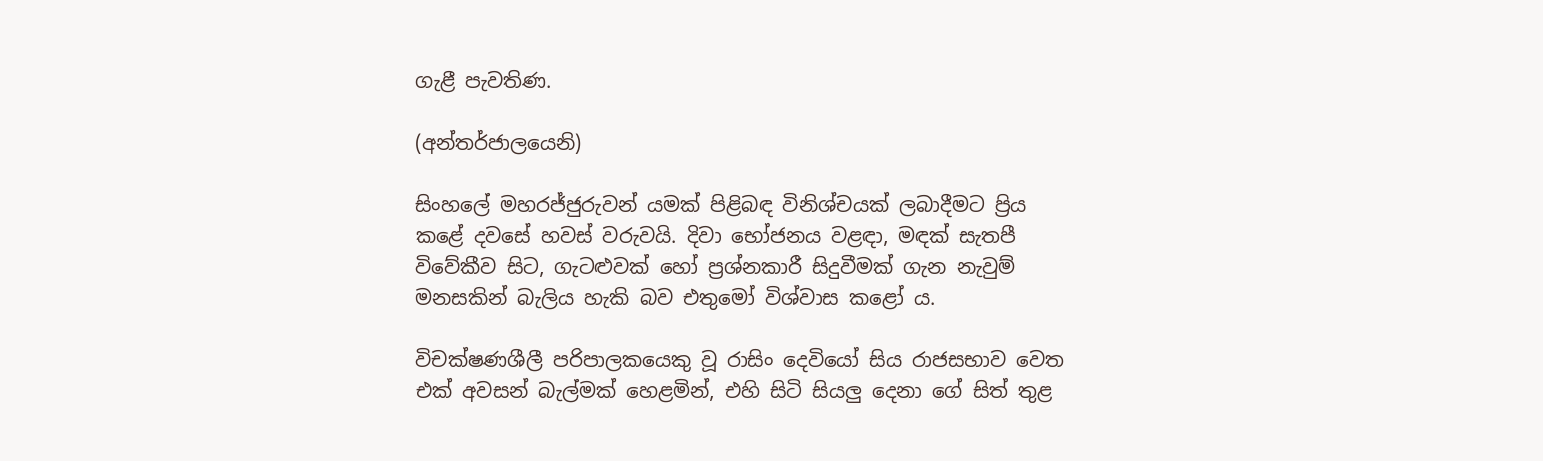ගැළී පැවතිණ.

(අන්තර්ජාලයෙනි)

සිංහලේ මහරජ්ජුරුවන් යමක් පිළිබඳ විනිශ්චයක් ලබාදීමට ප්‍රිය කළේ දවසේ හවස් වරුවයි. දිවා භෝජනය වළඳා, මඳක් සැතපී විවේකීව සිට, ගැටළුවක් හෝ ප්‍රශ්නකාරී සිදුවීමක් ගැන නැවුම් මනසකින් බැලිය හැකි බව එතුමෝ විශ්වාස කළෝ ය.

විචක්ෂණශීලී පරිපාලකයෙකු වූ රාසිං දෙවියෝ සිය රාජසභාව වෙත එක් අවසන් බැල්මක් හෙළමින්, එහි සිටි සියලු දෙනා ගේ සිත් තුළ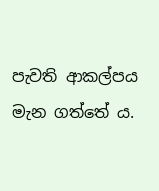පැවති ආකල්පය මැන ගත්තේ ය.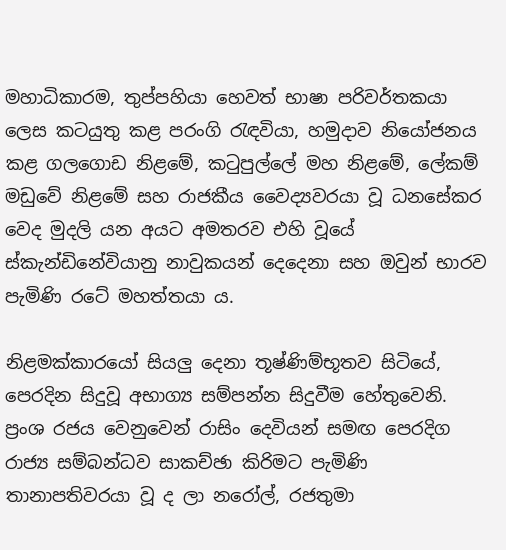මහාධිකාරම, තුප්පහියා හෙවත් භාෂා පරිවර්තකයා ලෙස කටයුතු කළ පරංගි රැඳවියා, හමුදාව නියෝජනය කළ ගලගොඩ නිළමේ, කටුපුල්ලේ මහ නිළමේ, ලේකම් මඩුවේ නිළමේ සහ රාජකීය වෛද්‍යවරයා වූ ධනසේකර වෙද මුදලි යන අයට අමතරව එහි වූයේ ස්කැන්ඩිනේවියානු නාවුකයන් දෙදෙනා සහ ඔවුන් භාරව පැමිණි රටේ මහත්තයා ය.

නිළමක්කාරයෝ සියලු දෙනා තූෂ්ණිම්භූතව සිටියේ, පෙරදින සිදුවූ අභාග්‍ය සම්පන්න සිදුවීම හේතුවෙනි. ප්‍රංශ රජය වෙනුවෙන් රාසිං දෙවියන් සමඟ පෙරදිග රාජ්‍ය සම්බන්ධව සාකච්ඡා කිරිමට පැමිණි තානාපතිවරයා වූ ද ලා නරෝල්, රජතුමා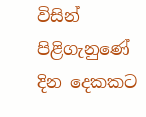විසින් පිළිගැනුණේ දින දෙකකට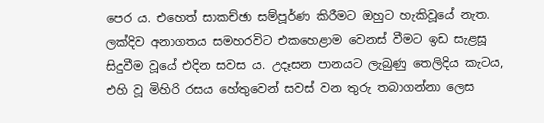පෙර ය. එහෙත් සාකච්ඡා සම්පූර්ණ කිරීමට ඔහුට හැකිවූයේ නැත. ලක්දිව අනාගතය සමහරවිට එකහෙළාම වෙනස් වීමට ඉඩ සැළසූ සිදුවීම වූයේ එදින සවස ය. උදෑසන පානයට ලැබුණු තෙලිදිය කැටය, එහි වූ මිහිරි රසය හේතුවෙන් සවස් වන තුරු තබාගන්නා ලෙස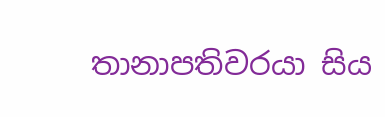තානාපතිවරයා සිය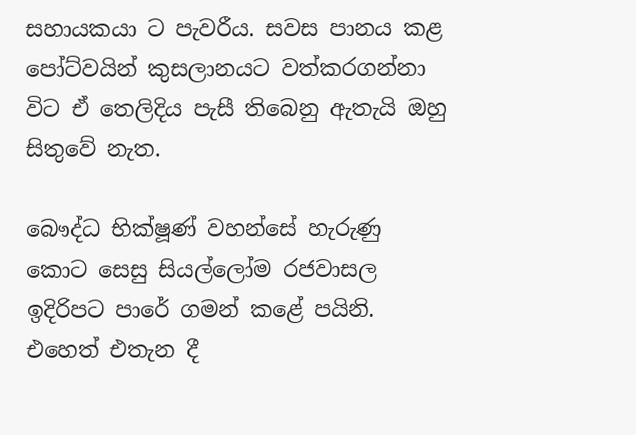සහායකයා ට පැවරීය. සවස පානය කළ පෝට්වයින් කුසලානයට වත්කරගන්නා විට ඒ තෙලිදිය පැසී තිබෙනු ඇතැයි ඔහු සිතුවේ නැත.

බෞද්ධ භික්ෂූණ් වහන්සේ හැරුණු කොට සෙසු සියල්ලෝම රජවාසල ඉදිරිපට පාරේ ගමන් කළේ පයිනි. එහෙත් එතැන දී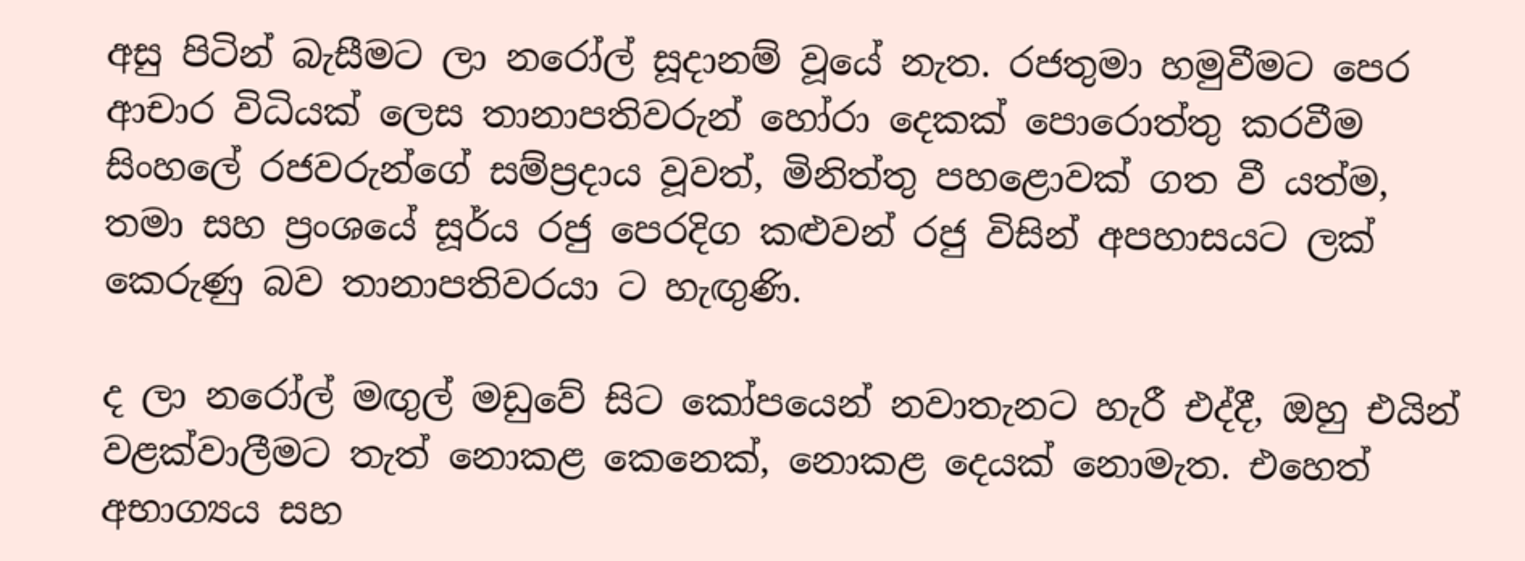අසු පිටින් බැසීමට ලා නරෝල් සූදානම් වූයේ නැත. රජතුමා හමුවීමට පෙර ආචාර විධියක් ලෙස තානාපතිවරුන් හෝරා දෙකක් පොරොත්තු කරවීම සිංහලේ රජවරුන්ගේ සම්ප්‍රදාය වූවත්, මිනිත්තු පහළොවක් ගත වී යත්ම, තමා සහ ප්‍රංශයේ සූර්ය රජු පෙරදිග කළුවන් රජු විසින් අපහාසයට ලක් කෙරුණු බව තානාපතිවරයා ට හැඟුණි.

ද ලා නරෝල් මඟුල් මඩුවේ සිට කෝපයෙන් නවාතැනට හැරී එද්දී, ඔහු එයින් වළක්වාලීමට තැත් නොකළ කෙනෙක්, නොකළ දෙයක් නොමැත. එහෙත් අභාග්‍යය සහ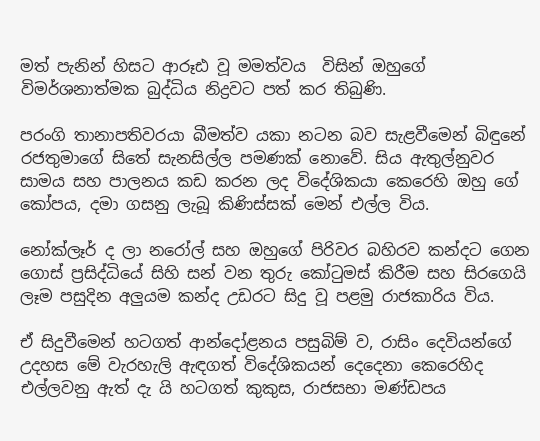මත් පැනින් හිසට ආරූඪ වූ මමත්වය  විසින් ඔහුගේ විමර්ශනාත්මක බුද්ධිය නිද්‍රවට පත් කර තිබුණි.

පරංගි තානාපතිවරයා බීමත්ව යකා නටන බව සැළවීමෙන් බිඳුනේ රජතුමාගේ සිතේ සැනසිල්ල පමණක් නොවේ. සිය ඇතුල්නුවර සාමය සහ පාලනය කඩ කරන ලද විදේශිකයා කෙරෙහි ඔහු ගේ කෝපය, දමා ගසනු ලැබූ කිණිස්සක් මෙන් එල්ල විය.

නෝක්ලෑර් ද ලා නරෝල් සහ ඔහුගේ පිරිවර බහිරව කන්දට ගෙන ගොස් ප්‍රසිද්ධියේ සිහි සන් වන තුරු කෝටුමස් කිරීම සහ සිරගෙයි ලෑම පසුදින අලුයම කන්ද උඩරට සිදු වූ පළමු රාජකාරිය විය.

ඒ සිදුවීමෙන් හටගත් ආන්දෝළනය පසුබිම් ව, රාසිං දෙවියන්ගේ උදහස මේ වැරහැලි ඇඳගත් විදේශිකයන් දෙදෙනා කෙරෙහිද එල්ලවනු ඇත් දැ යි හටගත් කුකුස, රාජසභා මණ්ඩපය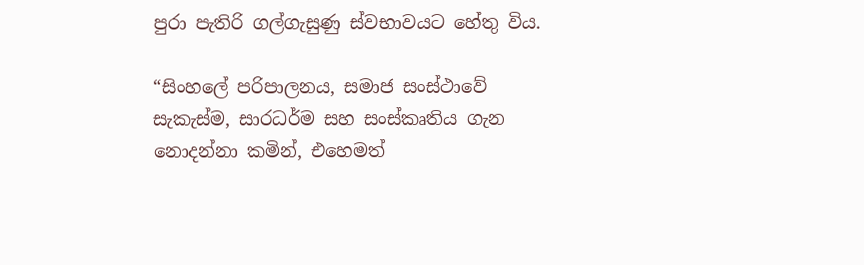පුරා පැතිරි ගල්ගැසුණු ස්වභාවයට හේතු විය.

“සිංහලේ පරිපාලනය, සමාජ සංස්ථාවේ සැකැස්ම, සාරධර්ම සහ සංස්කෘතිය ගැන නොදන්නා කමින්, එහෙමත්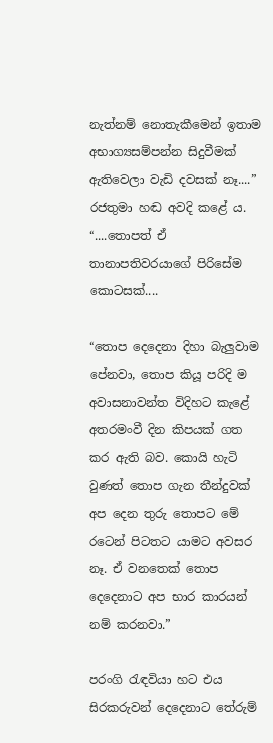නැත්නම් නොතැකීමෙන් ඉතාම අභාග්‍යසම්පන්න සිදුවීමක් ඇතිවෙලා වැඩි දවසක් නෑ....” රජතුමා හඬ අවදි කළේ ය. “....තොපත් ඒ තානාපතිවරයාගේ පිරිසේම කොටසක්....

“තොප දෙදෙනා දිහා බැලුවාම පේනවා, තොප කියූ පරිදි ම අවාසනාවන්ත විදිහට කැළේ අතරමංවී දින කිපයක් ගත කර ඇති බව. කොයි හැටි වුණත් තොප ගැන තීන්දුවක් අප දෙන තුරු තොපට මේ රටෙන් පිටතට යාමට අවසර නෑ. ඒ වනතෙක් තොප දෙදෙනාට අප භාර කාරයන් නම් කරනවා.”

පරංගි රැඳවියා හට එය සිරකරුවන් දෙදෙනාට තේරුම්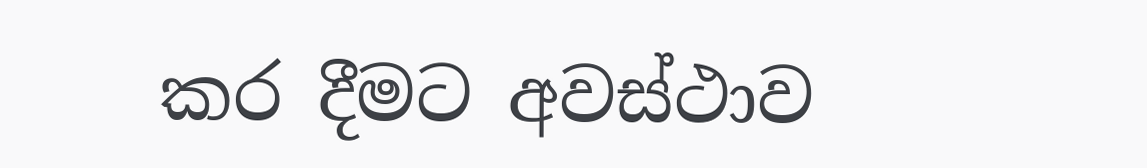කර දීමට අවස්ථාව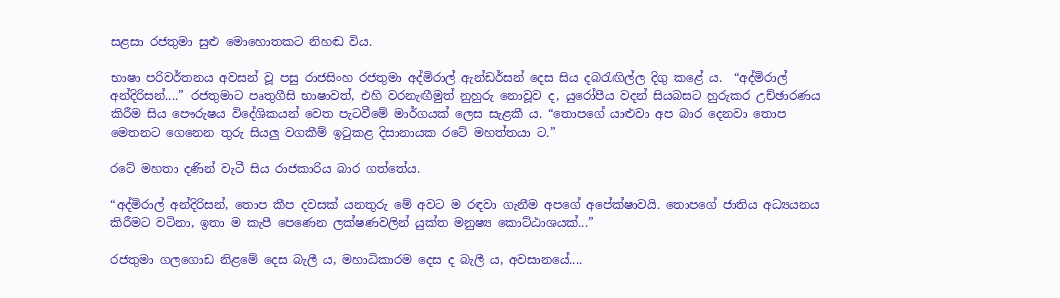සළසා රජතුමා සුළු මොහොතකට නිහඬ විය.

භාෂා පරිවර්තනය අවසන් වූ පසු රාජසිංහ රජතුමා අද්මිරාල් ඇන්ඩර්සන් දෙස සිය දබරැඟිල්ල දිගු කළේ ය.  “අද්මිරාල් අන්දිරිසන්....” රජතුමාට පෘතුගීසි භාෂාවත්, එහි වරනැඟීමුත් නුහුරු නොවූව ද, යුරෝපීය වදන් සියබසට හුරුකර උච්ඡාරණය කිරීම සිය පෞරුෂය විදේශිකයන් වෙත පැටවීමේ මාර්ගයක් ලෙස සැළකී ය. “තොපගේ යාළුවා අප බාර දෙනවා තොප මෙතනට ගෙනෙන තුරු සියලු වගකීම් ඉටුකළ දිසානායක රටේ මහත්තයා ට.”

රටේ මහතා දණින් වැටී සිය රාජකාරිය බාර ගත්තේය.

“අද්මිරාල් අන්දිරිසන්, තොප කීප දවසක් යනතුරු මේ අවට ම රඳවා ගැනීම අපගේ අපේක්ෂාවයි. තොපගේ ජාතිය අධ්‍යයනය කිරීමට වටිනා, ඉතා ම කැපී පෙණෙන ලක්ෂණවලින් යුක්ත මනුෂ්‍ය කොට්ඨාශයක්...”

රජතුමා ගලගොඩ නිළමේ දෙස බැලී ය, මහාධිකාරම දෙස ද බැලී ය, අවසානයේ....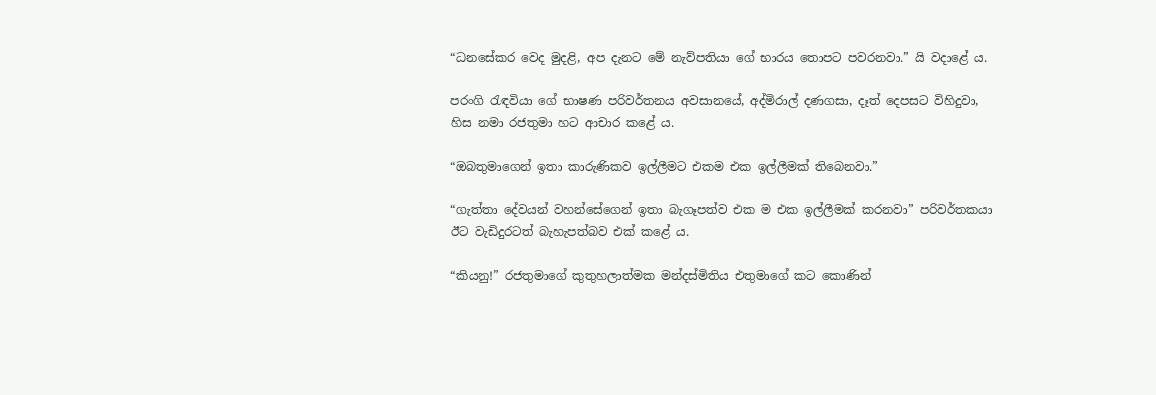“ධනසේකර වෙද මුදළි, අප දැනට මේ නැව්පතියා ගේ භාරය තොපට පවරනවා.” යි වදාළේ ය.

පරංගි රැඳවියා ගේ භාෂණ පරිවර්තනය අවසානයේ, අද්මිරාල් දණගසා, දෑත් දෙපසට විහිදුවා, හිස නමා රජතුමා හට ආචාර කළේ ය.

“ඔබතුමාගෙන් ඉතා කාරුණිකව ඉල්ලීමට එකම එක ඉල්ලීමක් තිබෙනවා.”

“ගැත්තා දේවයන් වහන්සේගෙන් ඉතා බැගෑපත්ව එක ම එක ඉල්ලීමක් කරනවා” පරිවර්තකයා ඊට වැඩිදුරටත් බැහැපත්බව එක් කළේ ය.

“කියනු!” රජතුමාගේ කුතුහලාත්මක මන්දස්මිතිය එතුමාගේ කට කොණින්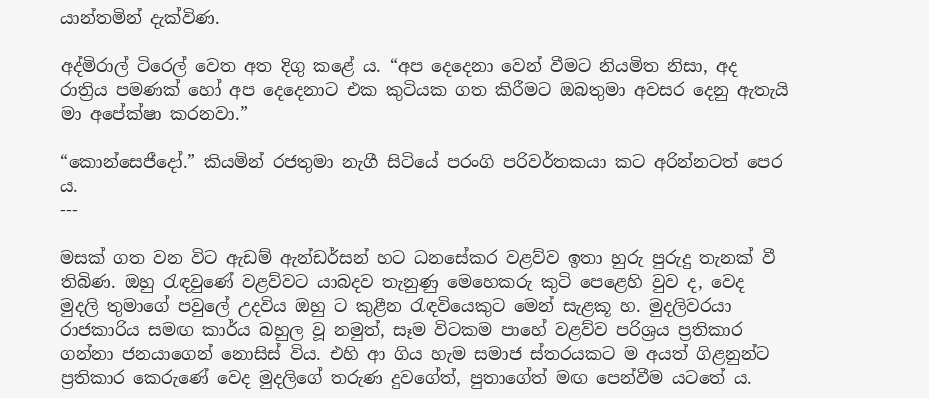යාන්තමින් දැක්විණ.

අද්මිරාල් ටිරෙල් වෙත අත දිගු කළේ ය. “අප දෙදෙනා වෙන් වීමට නියමිත නිසා, අද රාත්‍රිය පමණක් හෝ අප දෙදෙනාට එක කුටියක ගත කිරීමට ඔබතුමා අවසර දෙනු ඇතැයි මා අපේක්ෂා කරනවා.”

“කොන්සෙජීදෝ.” කියමින් රජතුමා නැගී සිටියේ පරංගි පරිවර්තකයා කට අරින්නටත් පෙර ය.
---

මසක් ගත වන විට ඇඩම් ඇන්ඩර්සන් හට ධනසේකර වළව්ව ඉතා හුරු පුරුදු තැනක් වී තිබිණ. ඔහු රැඳවුණේ වළව්වට යාබදව තැනුණු මෙහෙකරු කුටි පෙළෙහි වුව ද, වෙද මුදලි තුමාගේ පවුලේ උදවිය ඔහු ට කුළීන රැඳවියෙකුට මෙන් සැළකූ හ. මුදලිවරයා රාජකාරිය සමඟ කාර්ය බහුල වූ නමුත්, සෑම විටකම පාහේ වළව්ව පරිශ්‍රය ප්‍රතිකාර ගන්නා ජනයාගෙන් නොසිස් විය. එහි ආ ගිය හැම සමාජ ස්තරයකට ම අයත් ගිළනුන්ට ප්‍රතිකාර කෙරුණේ වෙද මුදලිගේ තරුණ දුවගේත්, පුතාගේත් මඟ පෙන්වීම යටතේ ය.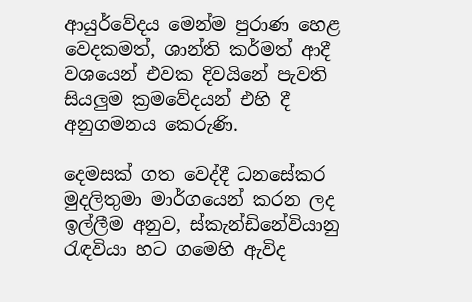ආයුර්වේදය මෙන්ම පුරාණ හෙළ වෙදකමත්, ශාන්ති කර්මත් ආදී වශයෙන් එවක දිවයිනේ පැවති සියලුම ක්‍රමවේදයන් එහි දී අනුගමනය කෙරුණි.

දෙමසක් ගත වෙද්දී ධනසේකර මුදලිතුමා මාර්ගයෙන් කරන ලද ඉල්ලීම අනුව, ස්කැන්ඩිනේවියානු රැඳවියා හට ගමෙහි ඇවිද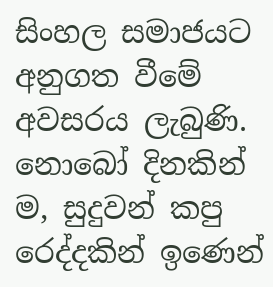සිංහල සමාජයට අනුගත වීමේ අවසරය ලැබුණි. නොබෝ දිනකින් ම, සුදුවන් කපු රෙද්දකින් ඉණෙන්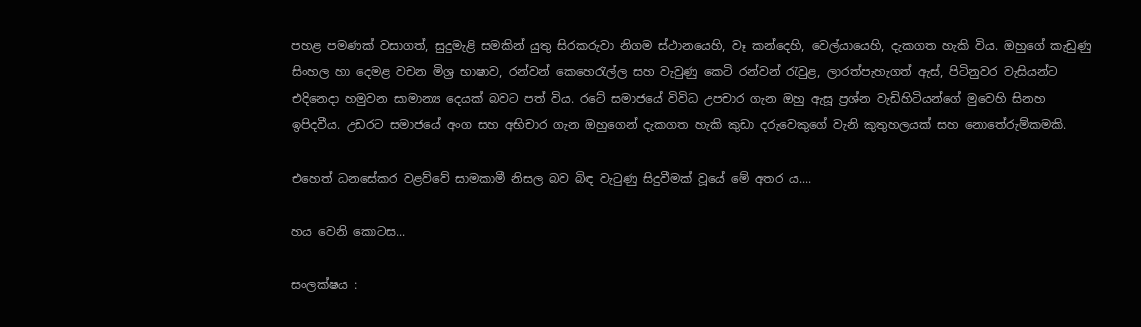පහළ පමණක් වසාගත්, සුදුමැළි සමකින් යුතු සිරකරුවා නිගම ස්ථානයෙහි, වෑ කන්දෙහි, වෙල්යායෙහි, දැකගත හැකි විය. ඔහුගේ කැඩුණු සිංහල හා දෙමළ වචන මිශ්‍ර භාෂාව, රන්වන් කෙහෙරැල්ල සහ වැවුණු කෙටි රන්වන් රැවුළ, ලාරත්පැහැගත් ඇස්, පිටිනුවර වැසියන්ට එදිනෙදා හමුවන සාමාන්‍ය දෙයක් බවට පත් විය. රටේ සමාජයේ විවිධ උපචාර ගැන ඔහු ඇසූ ප්‍රශ්න වැඩිහිටියන්ගේ මුවෙහි සිනහ ඉපිදවීය. උඩරට සමාජයේ අංග සහ අභිචාර ගැන ඔහුගෙන් දැකගත හැකි කුඩා දරුවෙකුගේ වැනි කුතුහලයක් සහ නොතේරුම්කමකි.

එහෙත් ධනසේකර වළව්වේ සාමකාමී නිසල බව බිඳ වැටුණු සිදුවීමක් වූයේ මේ අතර ය....

හය ‌වෙනි ‌කොටස...

සංලක්ෂය :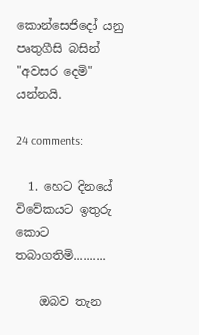කොන්සෙජිදෝ යනු පෘතුගීසි බසින් "අවසර දෙමි" යන්නයි.

24 comments:

  1. හෙට දිනයේ විවේකයට ඉතුරු කොට තබාගතිමි..........

    ඔබව තැන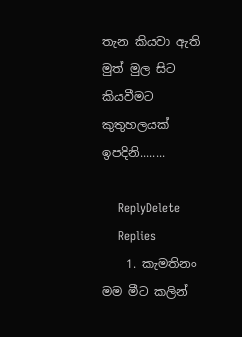තැන කියවා ඇති මුත් මුල සිට කියවීමට කුතුහලයක් ඉපදිනි........

    ReplyDelete
    Replies
    1. කැමතිනං මම මීට කලින්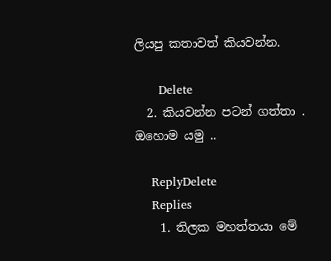ලියපු කතාවත් කියවන්න.

      Delete
  2. කියවන්න පටන් ගත්තා . ඔහොම යමු ..

    ReplyDelete
    Replies
    1. තිලක මහත්තයා මේ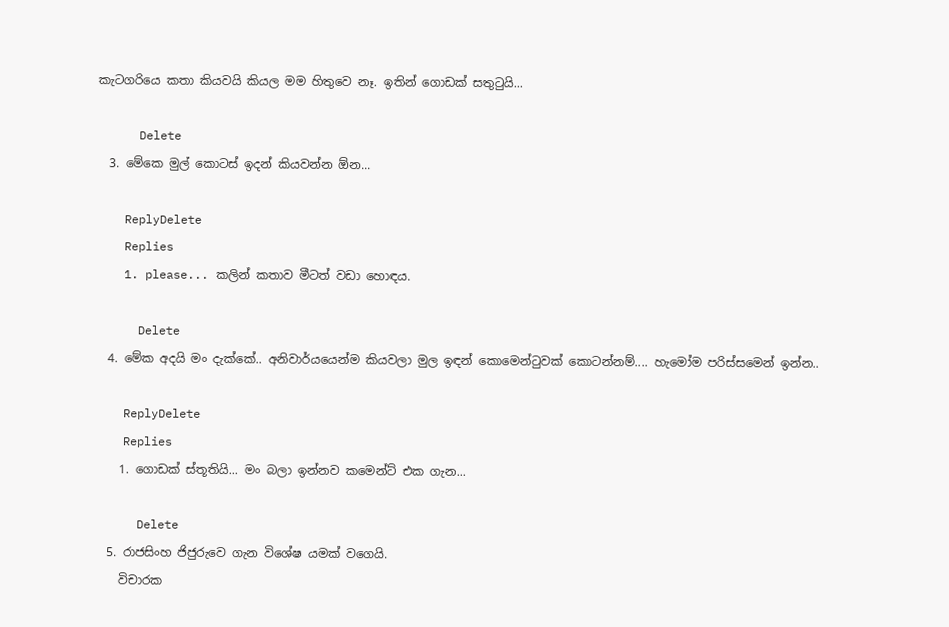කැටගරියෙ කතා කියවයි කියල මම හිතුවෙ නෑ. ඉතින් ගොඩක් සතුටුයි...

      Delete
  3. මේකෙ මුල් කොටස් ඉදන් කියවන්න ඕන...

    ReplyDelete
    Replies
    1. please... කලින් කතාව මීටත් වඩා හොඳය.

      Delete
  4. මේක අදයි මං දැක්කේ.. අනිවාර්යයෙන්ම කියවලා මුල ඉඳන් කොමෙන්ටුවක් කොටන්නම්.... හැමෝම පරිස්සමෙන් ඉන්න..

    ReplyDelete
    Replies
    1. ගොඩක් ස්තූතියි... මං බලා ඉන්නව කමෙන්ට් එක ගැන...

      Delete
  5. රාජසිංහ ජිජුරුවෙ ගැන විශේෂ යමක් වගෙයි.
    විචාරක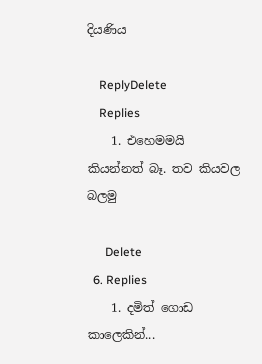දියණිය

    ReplyDelete
    Replies
    1. එහෙමමයි කියන්නත් බෑ. තව කියවල බලමු

      Delete
  6. Replies
    1. දමිත් ‌ගොඩ කාලෙකින්...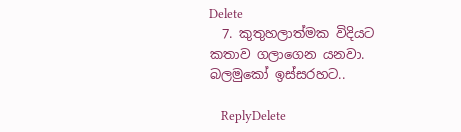Delete
  7. කුතුහලාත්මක විදියට කතාව ගලාගෙන යනවා. බලමුකෝ ඉස්සරහට..

    ReplyDelete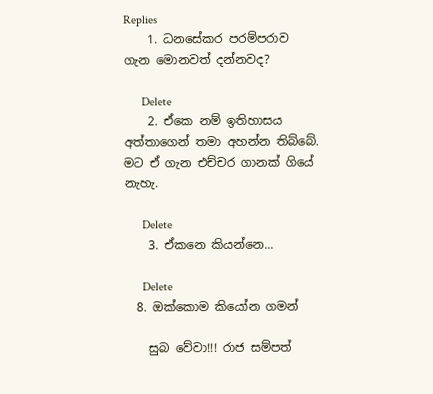Replies
    1. ධනසේකර පරම්පරාව ගැන ‌මොනවත් දන්නවද?

      Delete
    2. ඒකෙ නම් ඉතිහාසය අත්තාගෙන් තමා අහන්න තිබ්බේ. මට ඒ ගැන එච්චර ගානක් ගියේ නැහැ.

      Delete
    3. ඒකනෙ කියන්නෙ...

      Delete
  8. ඔක්කොම කියෝන ගමන්

    සුබ වේවා!!! රාජ සම්පත්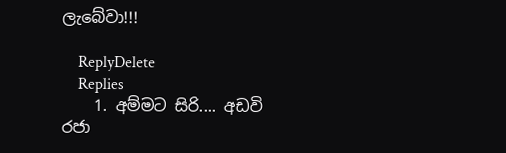ලැබේවා!!!

    ReplyDelete
    Replies
    1. අම්මට සිරි.... අඩවි රජා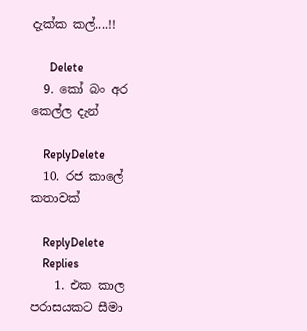දැක්ක කල්....!!

      Delete
  9. කෝ බං අර කෙල්ල දැන්

    ReplyDelete
  10. රජ කාලේ කතාවක්

    ReplyDelete
    Replies
    1. එක කාල පරාසයකට සීමා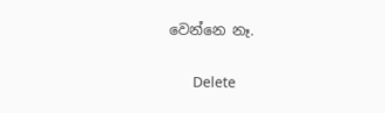වෙන්නෙ නෑ.

      Delete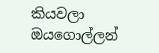කියවලා ඔයගොල්ලන්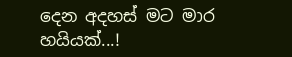දෙන අදහස් මට මාර හයියක්...!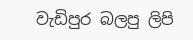වැඩිපුර බලපු ලිපි